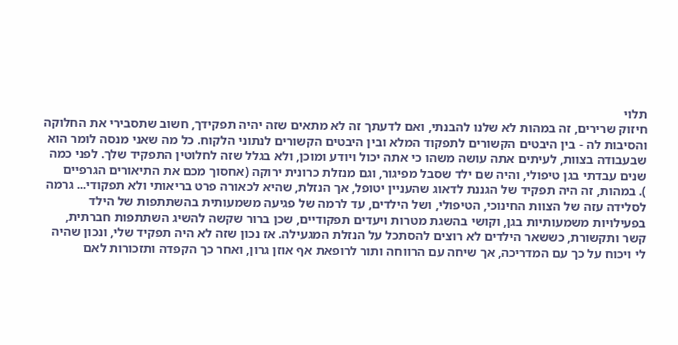תלוי
חיזוק שרירים, זה במהות לא שלנו להבנתי, ואם לדעתך זה לא מתאים שזה יהיה תפקידך, חשוב שתסבירי את החלוקה והסיבות לה - בין היבטים הקשורים לתפקוד המלא ובין היבטים הקשורים לנתוני הלקוח. כל מה שאני מנסה לומר הוא שבעבודה בצוות, לעיתים אתה עושה משהו כי אתה יכול ויודע ומוכן, ולא בגלל שזה לחלוטין התפקיד שלך. לפני כמה שנים עבדתי בגן טיפולי, והיה שם ילד שסבל מפיגור, וגם מנזלת כרונית ירוקה (אחסוך מכם את התיאורים הגרפיים
). במהות, זה היה תפקיד של הגננת לדאוג שהעניין יטופל, אך הנזלת, שהיא לכאורה פרט בריאותי ולא תפקודי... גרמה לסלידה עזה של הצוות החינוכי, הטיפולי, ושל הילדים, עד לרמה של פגיעה משמעותית בהשתתפות של הילד בפעילויות משמעותיות בגן, וקושי בהשגת מטרות ויעדים תפקודיים, שכן ברור שקשה להשיג השתתפות חברתית, קשר ותקשורת, כששאר הילדים לא רוצים להסתכל על הנזלת המגעילה. אז נכון שזה לא היה תפקיד שלי, ונכון שהיה לי ויכוח על כך עם המדריכה, אך שיחה עם הרווחה ותור לרופאת אף אוזן גרון, ואחר כך הקפדה ותזכורות לאם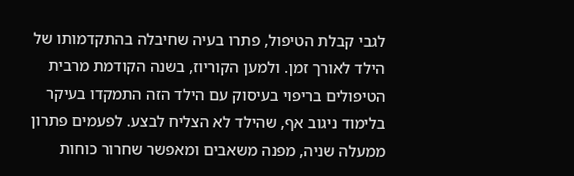לגבי קבלת הטיפול, פתרו בעיה שחיבלה בהתקדמותו של הילד לאורך זמן. ולמען הקוריוז, בשנה הקודמת מרבית הטיפולים בריפוי בעיסוק עם הילד הזה התמקדו בעיקר בלימוד ניגוב אף, שהילד לא הצליח לבצע. לפעמים פתרון ממעלה שניה, מפנה משאבים ומאפשר שחרור כוחות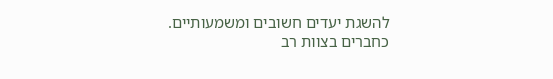להשגת יעדים חשובים ומשמעותיים. כחברים בצוות רב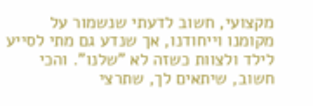מקצועי, חשוב לדעתי שנשמור על מקומנו וייחודנו, אך שנדע גם מתי לסייע לילד ולצוות כשזה לא "שלנו". והכי חשוב, שיתאים לך, שתרצי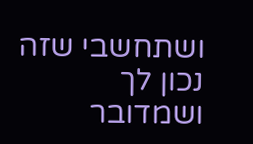ושתחשבי שזה נכון לך ושמדובר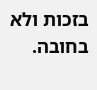בזכות ולא בחובה.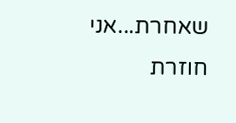שאחרת...אני חוזרת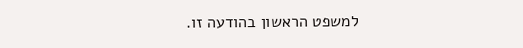למשפט הראשון בהודעה זו.